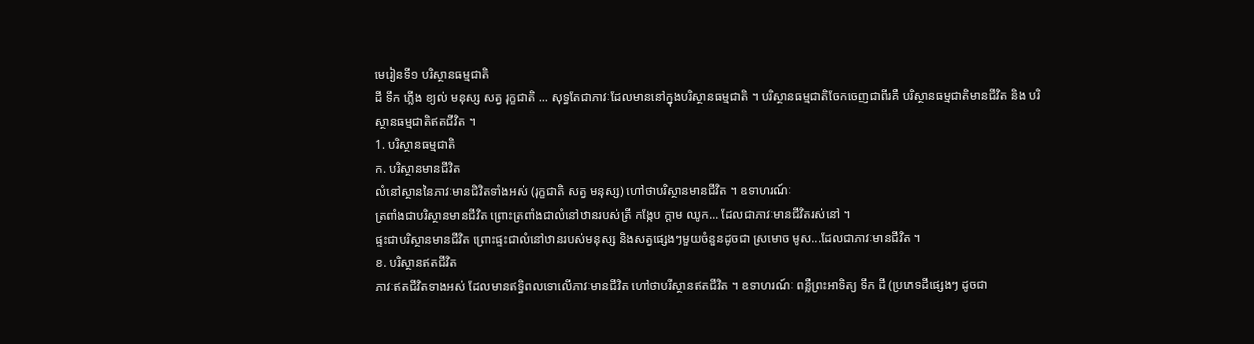មេរៀនទី១ បរិស្ថានធម្មជាតិ
ដី ទឹក ភ្លើង ខ្យល់ មនុស្ស សត្វ រុក្ខជាតិ ... សុទ្ធតែជាភាវៈដែលមាននៅក្នុងបរិស្ថានធម្មជាតិ ។ បរិស្ថានធម្មជាតិចែកចេញជាពីរគឺ បរិស្ថានធម្មជាតិមានជីវិត និង បរិស្ថានធម្មជាតិឥតជីវិត ។
1. បរិស្ថានធម្មជាតិ
ក. បរិស្ថានមានជីវិត
លំនៅស្ថាននៃភាវៈមានជិវិតទាំងអស់ (រុក្ខជាតិ សត្វ មនុស្ស) ហៅថាបរិស្ថានមានជីវិត ។ ឧទាហរណ៍ៈ
ត្រពាំងជាបរិស្ថានមានជីវិត ព្រោះត្រពាំងជាលំនៅឋានរបស់ត្រី កង្កែប ក្តាម ឈូក... ដែលជាភាវៈមានជីវិតរស់នៅ ។
ផ្ទះជាបរិស្ថានមានជីវិត ព្រោះផ្ទះជាលំនៅឋានរបស់មនុស្ស និងសត្វផ្សេងៗមួយចំនួនដូចជា ស្រមោច មូស...ដែលជាភាវៈមានជីវិត ។
ខ. បរិស្ថានឥតជីវិត
ភាវៈឥតជីវិតទាងអស់ ដែលមានឥទ្ធិពលទោលើភាវៈមានជីវិត ហៅថាបរីស្ថានឥតជីវិត ។ ឧទាហរណ៍ៈ ពន្លឺព្រះអាទិត្យ ទឹក ដី (ប្រភេទដីផ្សេងៗ ដូចជា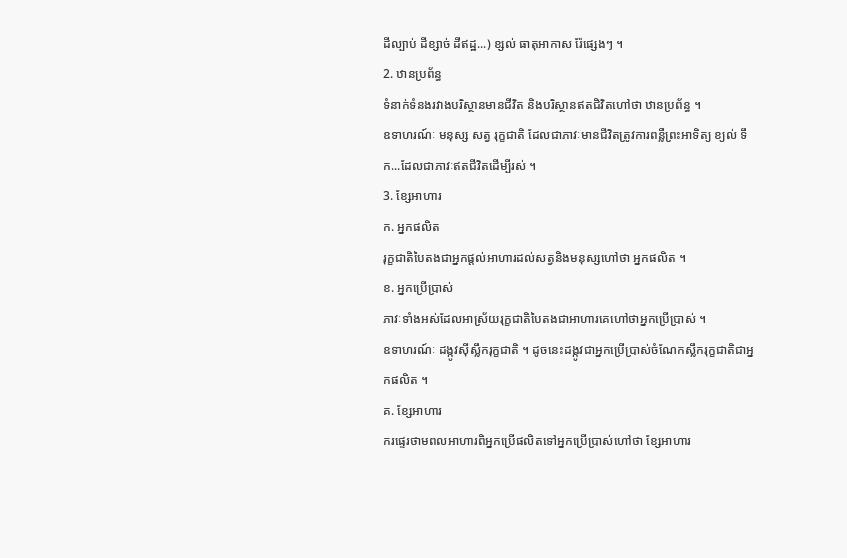ដីល្បាប់ ដីខ្សាច់ ដីឥដ្ឋ...) ខ្សល់ ធាតុអាកាស រ៉ែផ្សេងៗ ។
2. ឋានប្រព័ន្ធ
ទំនាក់ទំនងរវាងបរិស្ថានមានជីវិត និងបរិស្ថានឥតជិវិតហៅថា ឋានប្រព័ន្ធ ។
ឧទាហរណ៍ៈ មនុស្ស សត្វ រុក្ខជាតិ ដែលជាភាវៈមានជីវិតត្រូវការពន្លឺព្រះអាទិត្យ ខ្យល់ ទឹក...ដែលជាភាវៈឥតជីវិតដើម្បីរស់ ។
3. ខ្សែអាហារ
ក. អ្នកផលិត
រុក្ខជាតិបៃតងជាអ្នកផ្តល់អាហារដល់សត្វនិងមនុស្សហៅថា អ្នកផលិត ។
ខ. អ្នកប្រើប្រាស់
ភាវៈទាំងអស់ដែលអាស្រ័យរុក្ខជាតិបៃតងជាអាហារគេហៅថាអ្នកប្រើប្រាស់ ។
ឧទាហរណ៍ៈ ដង្កូវសុីស្លឹករុក្ខជាតិ ។ ដូចនេះដង្កូវជាអ្នកប្រើប្រាស់ចំណែកស្លឹករុក្ខជាតិជាអ្នកផលិត ។
គ. ខ្សែអាហារ
ករផ្ទេរថាមពលអាហារពិអ្នកប្រើផលិតទៅអ្នកប្រើប្រាស់ហៅថា ខ្សែអាហារ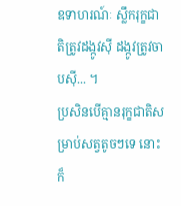ឧទាហរណ៍ៈ ស្លឹករុក្ខជាតិត្រូវដង្កូវសុី ដង្កូវត្រូវចាបសុី... ។
ប្រសិនបើគ្មានរុក្ខជាតិសម្រាប់សត្វតូចៗទេ នោះក៏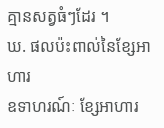គ្មានសត្វធំៗដែរ ។
ឃ. ផលប៉ះពាល់នៃខ្សែអាហារ
ឧទាហរណ៍ៈ ខ្សែអាហារ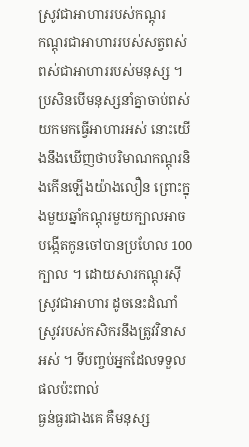ស្រូវជាអាហាររបស់កណ្តុរ
កណ្តុរជាអាហាររបស់សត្វពស់
ពស់ជាអាហាររបស់មនុស្ស ។
ប្រសិនបើមនុស្សនាំគ្នាចាប់ពស់យកមកធ្វើអាហារអស់ នោះយើងនឹងឃើញថាបរិមាណកណ្តុរនិងកើនឡើងយ៉ាងលឿន ព្រោះក្នុងមួយឆ្នាំកណ្តុរមួយក្បាលអាច
បង្កើតកូនចៅបានប្រហែល 100 ក្បាល ។ ដោយសារកណ្តុរសុីស្រូវជាអាហារ ដូចនេះដំណាំស្រូវរបស់កសិករនឹងត្រូវវិនាសអស់ ។ ទីបញ្ចប់អ្នកដែលទទួលផលប៉ះពាល់
ធ្ងន់ធ្ងរជាងគេ គឺមនុស្ស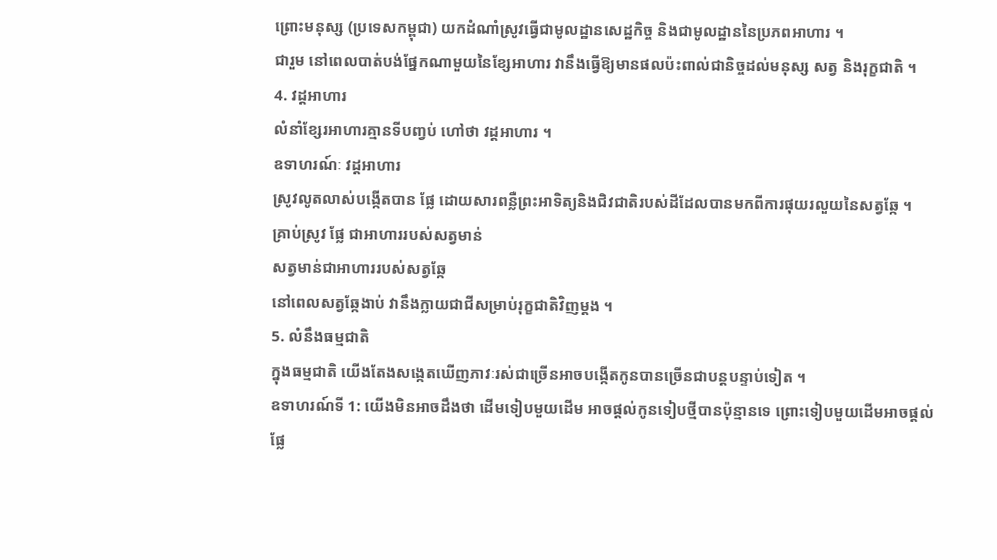ព្រោះមនុស្ស (ប្រទេសកម្ពុជា) យកដំណាំស្រូវធ្វើជាមូលដ្ឋានសេដ្ឋកិច្ច និងជាមូលដ្ឋាននៃប្រភពអាហារ ។
ជារួម នៅពេលបាត់បង់ផ្នែកណាមួយនៃខ្សែអាហារ វានឹងធ្វើឱ្យមានផលប៉ះពាល់ជានិច្ចដល់មនុស្ស សត្វ និងរុក្ខជាតិ ។
4. វដ្តអាហារ
លំនាំខ្សែរអាហារគ្មានទីបញ្វប់ ហៅថា វដ្តអាហារ ។
ឧទាហរណ៍ៈ វដ្តអាហារ
ស្រូវលូតលាស់បង្កើតបាន ផ្លែ ដោយសារពន្លឺព្រះអាទិត្យនិងជិវជាតិរបស់ដីដែលបានមកពីការផុយរលួយនៃសត្វឆ្កែ ។
គ្រាប់ស្រូវ ផ្លែ ជាអាហាររបស់សត្វមាន់
សត្វមាន់ជាអាហាររបស់សត្វឆ្កែ
នៅពេលសត្វឆ្កែងាប់ វានឹងក្លាយជាជីសម្រាប់រុក្ខជាតិវិញម្តង ។
5. លំនឹងធម្មជាតិ
ក្នុងធម្មជាតិ យើងតែងសង្កេតឃើញភាវៈរស់ជាច្រើនអាចបង្កើតកូនបានច្រើនជាបន្តបន្ទាប់ទៀត ។
ឧទាហរណ៍ទី 1: យើងមិនអាចដឹងថា ដើមទៀបមួយដើម អាចផ្តល់កូនទៀបថ្មីបានប៉ុន្មានទេ ព្រោះទៀបមួយដើមអាចផ្តល់ផ្លែ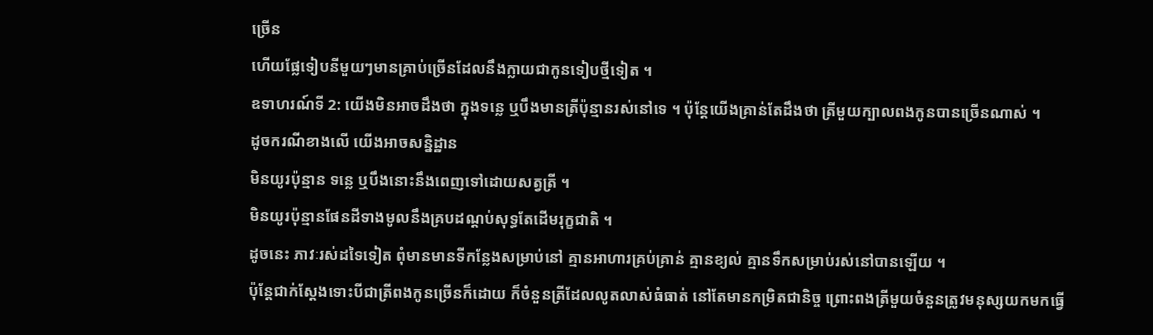ច្រើន
ហើយផ្លែទៀបនីមួយៗមានគ្រាប់ច្រើនដែលនឹងក្លាយជាកូនទៀបថ្មីទៀត ។
ឧទាហរណ៍ទី 2: យើងមិនអាចដឹងថា ក្នុងទន្លេ ឬបឹងមានត្រីប៉ុន្មានរស់នៅទេ ។ ប៉ុន្តែយើងគ្រាន់តែដឹងថា ត្រីមួយក្បាលពងកូនបានច្រើនណាស់ ។
ដូចករណីខាងលើ យើងអាចសន្និដ្ឋាន
មិនយូរប៉ុន្មាន ទន្លេ ឬបឹងនោះនឹងពេញទៅដោយសត្វត្រី ។
មិនយូរប៉ុន្មានផែនដីទាងមូលនឹងគ្របដណ្តប់សុទ្ធតែដើមរុក្ខជាតិ ។
ដូចនេះ ភាវៈរស់ដទៃទៀត ពុំមានមានទីកន្លែងសម្រាប់នៅ គ្មានអាហារគ្រប់គ្រាន់ គ្មានខ្យល់ គ្មានទឹកសម្រាប់រស់នៅបានឡើយ ។
ប៉ុន្តែជាក់ស្តែងទោះបីជាត្រីពងកូនច្រើនក៏ដោយ ក៏ចំនួនត្រីដែលលូតលាស់ធំធាត់ នៅតែមានកម្រិតជានិច្ច ព្រោះពងត្រីមួយចំនួនត្រូវមនុស្សយកមកធ្វើ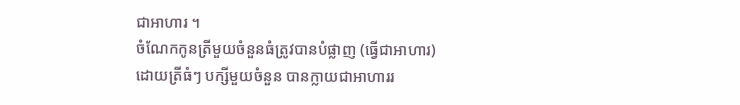ជាអាហារ ។
ចំណែកកូនត្រីមួយចំនួនធំត្រូវបានបំផ្លាញ (ធ្វើជាអាហារ) ដោយត្រីធំៗ បក្សីមួយចំនួន បានក្លាយជាអាហាររ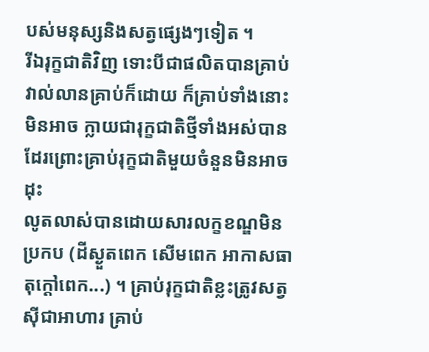បស់មនុស្សនិងសត្វផ្សេងៗទៀត ។
រីឯរុក្ខជាតិវិញ ទោះបីជាផលិតបានគ្រាប់វាល់លានគ្រាប់ក៏ដោយ ក៏គ្រាប់ទាំងនោះមិនអាច ក្លាយជារុក្ខជាតិថ្មីទាំងអស់បានដែរព្រោះគ្រាប់រុក្ខជាតិមួយចំនួនមិនអាចដុះ
លូតលាស់បានដោយសារលក្ខខណ្ឌមិនប្រកប (ដីស្ងួតពេក សើមពេក អាកាសធាតុក្តៅពេក...) ។ គ្រាប់រុក្ខជាតិខ្លះត្រូវសត្វសុីជាអាហារ គ្រាប់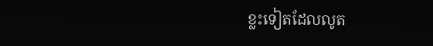ខ្លះទៀតដែលលូត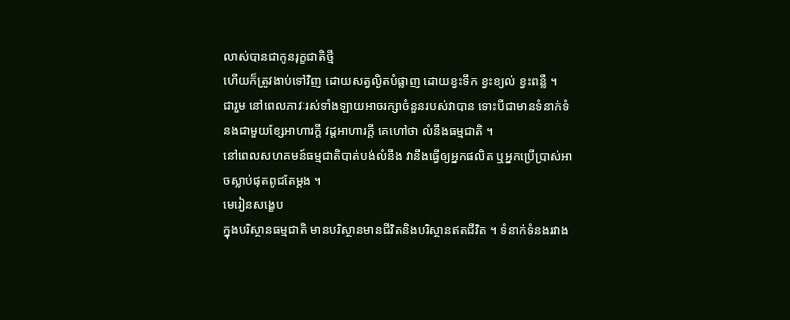លាស់បានជាកូនរុក្ខជាតិថ្មី
ហើយក៏ត្រូវងាប់ទៅវិញ ដោយសត្វល្ងិតបំផ្លាញ ដោយខ្វះទឹក ខ្វះខ្យល់ ខ្វះពន្លឺ ។
ជារួម នៅពេលភាវៈរស់ទាំងឡាយអាចរក្សាចំនួនរបស់វាបាន ទោះបីជាមានទំនាក់ទំនងជាមួយខ្សែអាហារក្តី វដ្តអាហារក្តី គេហៅថា លំនឹងធម្មជាតិ ។
នៅពេលសហគមន៍ធម្មជាតិបាត់បង់លំនឹង វានឹងធ្វើឲ្យអ្នកផលិត ឬអ្នកប្រើប្រាស់អាចស្លាប់ផុតពូជតែម្តង ។
មេរៀនសង្ខេប
ក្នុងបរិស្ថានធម្មជាតិ មានបរិស្ថានមានជីវិតនិងបរិស្ថានឥតជីវិត ។ ទំនាក់ទំនងរវាង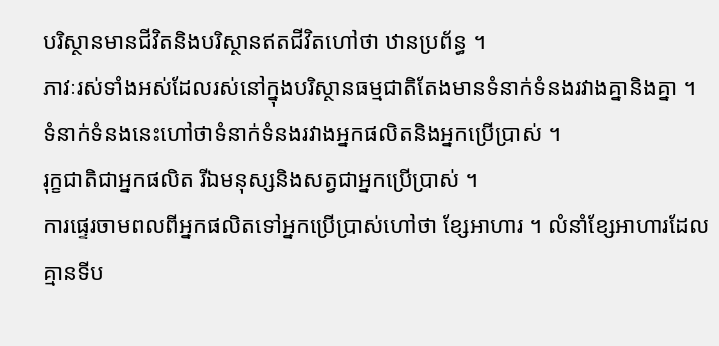បរិស្ថានមានជីវិតនិងបរិស្ថានឥតជីវិតហៅថា ឋានប្រព័ន្ធ ។
ភាវៈរស់ទាំងអស់ដែលរស់នៅក្នុងបរិស្ថានធម្មជាតិតែងមានទំនាក់ទំនងរវាងគ្នានិងគ្នា ។ ទំនាក់ទំនងនេះហៅថាទំនាក់ទំនងរវាងអ្នកផលិតនិងអ្នកប្រើប្រាស់ ។
រុក្ខជាតិជាអ្នកផលិត រីឯមនុស្សនិងសត្វជាអ្នកប្រើប្រាស់ ។
ការផ្ទេរចាមពលពីអ្នកផលិតទៅអ្នកប្រើប្រាស់ហៅថា ខ្សែអាហារ ។ លំនាំខ្សែអាហារដែលគ្មានទីប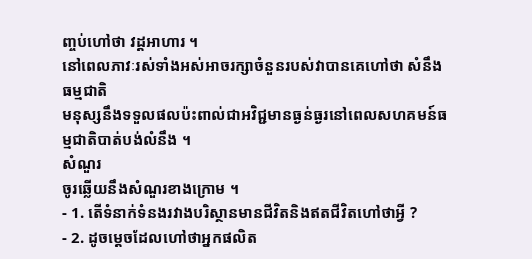ញ្ចប់ហៅថា វដ្តអាហារ ។
នៅពេលភាវៈរស់ទាំងអស់អាចរក្សាចំនួនរបស់វាបានគេហៅថា សំនឹងធម្មជាតិ
មនុស្សនឹងទទួលផលប៉ះពាល់ជាអវិជ្ជមានធ្ងន់ធ្ងរនៅពេលសហគមន៍ធម្មជាតិបាត់បង់លំនឹង ។
សំណួរ
ចូរឆ្លើយនឹងសំណួរខាងក្រោម ។
- 1. តើទំនាក់ទំនងរវាងបរិស្ថានមានជីវិតនិងឥតជីវិតហៅថាអ្វី ?
- 2. ដូចម្តេចដែលហៅថាអ្នកផលិត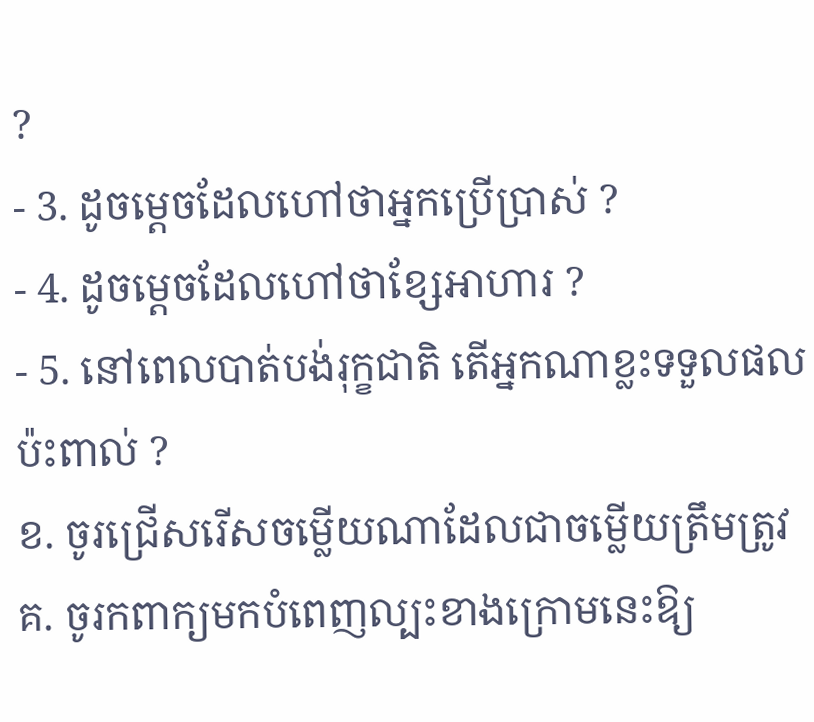?
- 3. ដូចម្តេចដែលហៅថាអ្នកប្រើប្រាស់ ?
- 4. ដូចម្តេចដែលហៅថាខ្សែអាហារ ?
- 5. នៅពេលបាត់បង់រុក្ខជាតិ តើអ្នកណាខ្លះទទួលផលប៉ះពាល់ ?
ខ. ចូរជ្រើសរើសចម្លើយណាដែលជាចម្លើយត្រឹមត្រូវ
គ. ចូរកពាក្យមកបំពេញល្បះខាងក្រោមនេះឱ្យ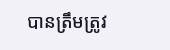បានត្រឹមត្រូវ